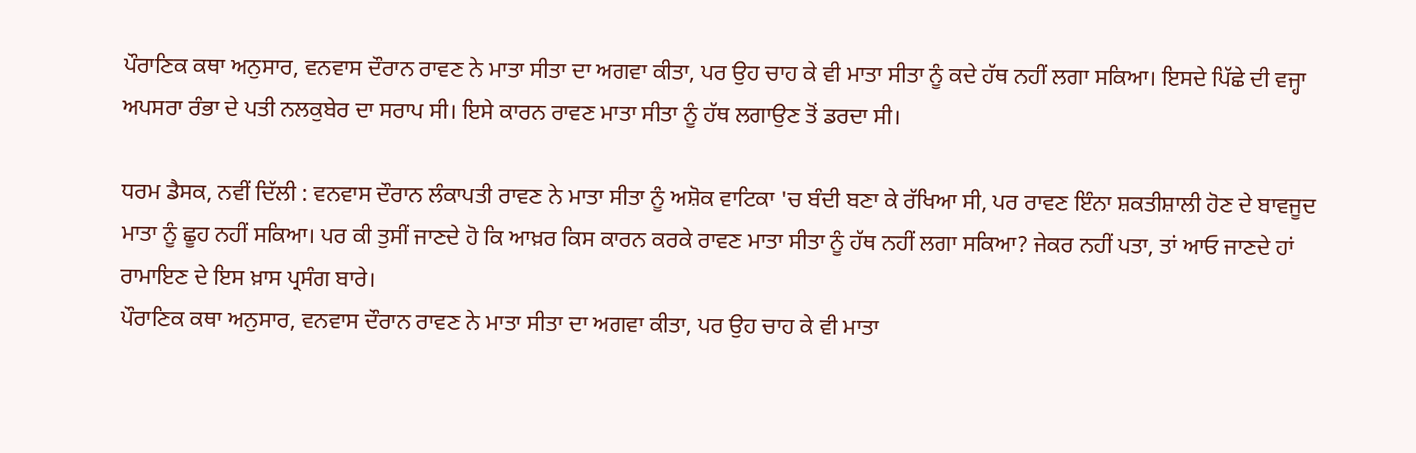ਪੌਰਾਣਿਕ ਕਥਾ ਅਨੁਸਾਰ, ਵਨਵਾਸ ਦੌਰਾਨ ਰਾਵਣ ਨੇ ਮਾਤਾ ਸੀਤਾ ਦਾ ਅਗਵਾ ਕੀਤਾ, ਪਰ ਉਹ ਚਾਹ ਕੇ ਵੀ ਮਾਤਾ ਸੀਤਾ ਨੂੰ ਕਦੇ ਹੱਥ ਨਹੀਂ ਲਗਾ ਸਕਿਆ। ਇਸਦੇ ਪਿੱਛੇ ਦੀ ਵਜ੍ਹਾ ਅਪਸਰਾ ਰੰਭਾ ਦੇ ਪਤੀ ਨਲਕੁਬੇਰ ਦਾ ਸਰਾਪ ਸੀ। ਇਸੇ ਕਾਰਨ ਰਾਵਣ ਮਾਤਾ ਸੀਤਾ ਨੂੰ ਹੱਥ ਲਗਾਉਣ ਤੋਂ ਡਰਦਾ ਸੀ।

ਧਰਮ ਡੈਸਕ, ਨਵੀਂ ਦਿੱਲੀ : ਵਨਵਾਸ ਦੌਰਾਨ ਲੰਕਾਪਤੀ ਰਾਵਣ ਨੇ ਮਾਤਾ ਸੀਤਾ ਨੂੰ ਅਸ਼ੋਕ ਵਾਟਿਕਾ 'ਚ ਬੰਦੀ ਬਣਾ ਕੇ ਰੱਖਿਆ ਸੀ, ਪਰ ਰਾਵਣ ਇੰਨਾ ਸ਼ਕਤੀਸ਼ਾਲੀ ਹੋਣ ਦੇ ਬਾਵਜੂਦ ਮਾਤਾ ਨੂੰ ਛੂਹ ਨਹੀਂ ਸਕਿਆ। ਪਰ ਕੀ ਤੁਸੀਂ ਜਾਣਦੇ ਹੋ ਕਿ ਆਖ਼ਰ ਕਿਸ ਕਾਰਨ ਕਰਕੇ ਰਾਵਣ ਮਾਤਾ ਸੀਤਾ ਨੂੰ ਹੱਥ ਨਹੀਂ ਲਗਾ ਸਕਿਆ? ਜੇਕਰ ਨਹੀਂ ਪਤਾ, ਤਾਂ ਆਓ ਜਾਣਦੇ ਹਾਂ ਰਾਮਾਇਣ ਦੇ ਇਸ ਖ਼ਾਸ ਪ੍ਰਸੰਗ ਬਾਰੇ।
ਪੌਰਾਣਿਕ ਕਥਾ ਅਨੁਸਾਰ, ਵਨਵਾਸ ਦੌਰਾਨ ਰਾਵਣ ਨੇ ਮਾਤਾ ਸੀਤਾ ਦਾ ਅਗਵਾ ਕੀਤਾ, ਪਰ ਉਹ ਚਾਹ ਕੇ ਵੀ ਮਾਤਾ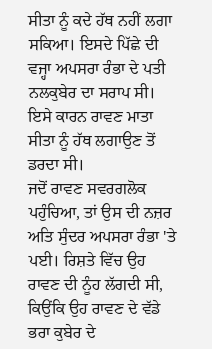ਸੀਤਾ ਨੂੰ ਕਦੇ ਹੱਥ ਨਹੀਂ ਲਗਾ ਸਕਿਆ। ਇਸਦੇ ਪਿੱਛੇ ਦੀ ਵਜ੍ਹਾ ਅਪਸਰਾ ਰੰਭਾ ਦੇ ਪਤੀ ਨਲਕੁਬੇਰ ਦਾ ਸਰਾਪ ਸੀ। ਇਸੇ ਕਾਰਨ ਰਾਵਣ ਮਾਤਾ ਸੀਤਾ ਨੂੰ ਹੱਥ ਲਗਾਉਣ ਤੋਂ ਡਰਦਾ ਸੀ।
ਜਦੋਂ ਰਾਵਣ ਸਵਰਗਲੋਕ ਪਹੁੰਚਿਆ, ਤਾਂ ਉਸ ਦੀ ਨਜ਼ਰ ਅਤਿ ਸੁੰਦਰ ਅਪਸਰਾ ਰੰਭਾ 'ਤੇ ਪਈ। ਰਿਸ਼ਤੇ ਵਿੱਚ ਉਹ ਰਾਵਣ ਦੀ ਨੂੰਹ ਲੱਗਦੀ ਸੀ, ਕਿਉਂਕਿ ਉਹ ਰਾਵਣ ਦੇ ਵੱਡੇ ਭਰਾ ਕੁਬੇਰ ਦੇ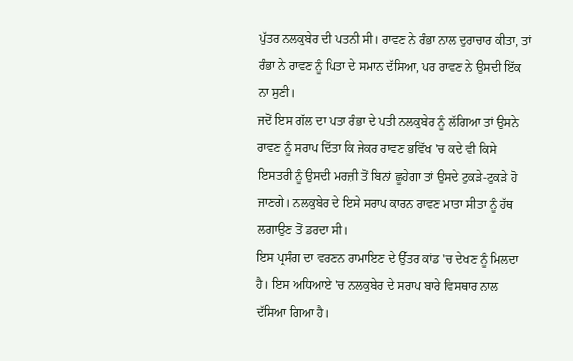ਪੁੱਤਰ ਨਲਕੁਬੇਰ ਦੀ ਪਤਨੀ ਸੀ। ਰਾਵਣ ਨੇ ਰੰਭਾ ਨਾਲ ਦੁਰਾਚਾਰ ਕੀਤਾ, ਤਾਂ ਰੰਭਾ ਨੇ ਰਾਵਣ ਨੂੰ ਪਿਤਾ ਦੇ ਸਮਾਨ ਦੱਸਿਆ, ਪਰ ਰਾਵਣ ਨੇ ਉਸਦੀ ਇੱਕ ਨਾ ਸੁਣੀ।
ਜਦੋਂ ਇਸ ਗੱਲ ਦਾ ਪਤਾ ਰੰਭਾ ਦੇ ਪਤੀ ਨਲਕੁਬੇਰ ਨੂੰ ਲੱਗਿਆ ਤਾਂ ਉਸਨੇ ਰਾਵਣ ਨੂੰ ਸਰਾਪ ਦਿੱਤਾ ਕਿ ਜੇਕਰ ਰਾਵਣ ਭਵਿੱਖ 'ਚ ਕਦੇ ਵੀ ਕਿਸੇ ਇਸਤਰੀ ਨੂੰ ਉਸਦੀ ਮਰਜ਼ੀ ਤੋਂ ਬਿਨਾਂ ਛੂਹੇਗਾ ਤਾਂ ਉਸਦੇ ਟੁਕੜੇ-ਟੁਕੜੇ ਹੋ ਜਾਣਗੇ। ਨਲਕੁਬੇਰ ਦੇ ਇਸੇ ਸਰਾਪ ਕਾਰਨ ਰਾਵਣ ਮਾਤਾ ਸੀਤਾ ਨੂੰ ਹੱਥ ਲਗਾਉਣ ਤੋਂ ਡਰਦਾ ਸੀ।
ਇਸ ਪ੍ਰਸੰਗ ਦਾ ਵਰਣਨ ਰਾਮਾਇਣ ਦੇ ਉੱਤਰ ਕਾਂਡ 'ਚ ਦੇਖਣ ਨੂੰ ਮਿਲਦਾ ਹੈ। ਇਸ ਅਧਿਆਏ 'ਚ ਨਲਕੁਬੇਰ ਦੇ ਸਰਾਪ ਬਾਰੇ ਵਿਸਥਾਰ ਨਾਲ ਦੱਸਿਆ ਗਿਆ ਹੈ।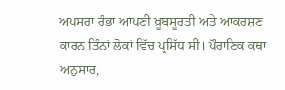ਅਪਸਰਾ ਰੰਭਾ ਆਪਣੀ ਖ਼ੂਬਸੂਰਤੀ ਅਤੇ ਆਕਰਸ਼ਣ ਕਾਰਨ ਤਿੰਨਾਂ ਲੋਕਾਂ ਵਿੱਚ ਪ੍ਰਸਿੱਧ ਸੀ। ਪੌਰਾਣਿਕ ਕਥਾ ਅਨੁਸਾਰ,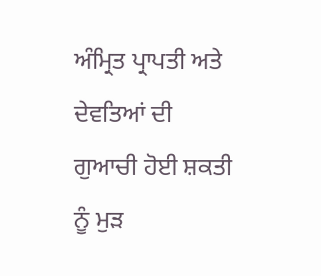ਅੰਮ੍ਰਿਤ ਪ੍ਰਾਪਤੀ ਅਤੇ ਦੇਵਤਿਆਂ ਦੀ ਗੁਆਚੀ ਹੋਈ ਸ਼ਕਤੀ ਨੂੰ ਮੁੜ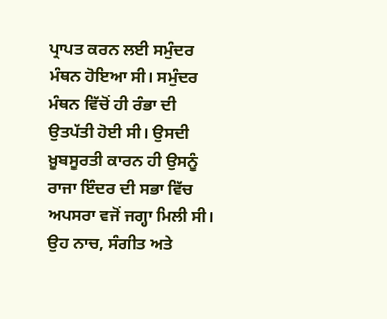ਪ੍ਰਾਪਤ ਕਰਨ ਲਈ ਸਮੁੰਦਰ ਮੰਥਨ ਹੋਇਆ ਸੀ। ਸਮੁੰਦਰ ਮੰਥਨ ਵਿੱਚੋਂ ਹੀ ਰੰਭਾ ਦੀ ਉਤਪੱਤੀ ਹੋਈ ਸੀ। ਉਸਦੀ ਖ਼ੂਬਸੂਰਤੀ ਕਾਰਨ ਹੀ ਉਸਨੂੰ ਰਾਜਾ ਇੰਦਰ ਦੀ ਸਭਾ ਵਿੱਚ ਅਪਸਰਾ ਵਜੋਂ ਜਗ੍ਹਾ ਮਿਲੀ ਸੀ। ਉਹ ਨਾਚ, ਸੰਗੀਤ ਅਤੇ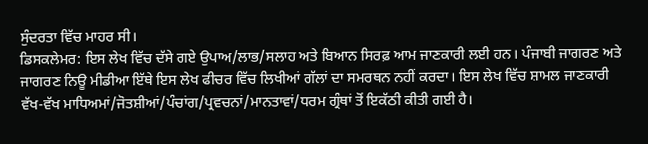ਸੁੰਦਰਤਾ ਵਿੱਚ ਮਾਹਰ ਸੀ।
ਡਿਸਕਲੇਮਰ: ਇਸ ਲੇਖ ਵਿੱਚ ਦੱਸੇ ਗਏ ਉਪਾਅ/ਲਾਭ/ਸਲਾਹ ਅਤੇ ਬਿਆਨ ਸਿਰਫ਼ ਆਮ ਜਾਣਕਾਰੀ ਲਈ ਹਨ। ਪੰਜਾਬੀ ਜਾਗਰਣ ਅਤੇ ਜਾਗਰਣ ਨਿਊ ਮੀਡੀਆ ਇੱਥੇ ਇਸ ਲੇਖ ਫੀਚਰ ਵਿੱਚ ਲਿਖੀਆਂ ਗੱਲਾਂ ਦਾ ਸਮਰਥਨ ਨਹੀਂ ਕਰਦਾ। ਇਸ ਲੇਖ ਵਿੱਚ ਸ਼ਾਮਲ ਜਾਣਕਾਰੀ ਵੱਖ-ਵੱਖ ਮਾਧਿਅਮਾਂ/ਜੋਤਸ਼ੀਆਂ/ਪੰਚਾਂਗ/ਪ੍ਰਵਚਨਾਂ/ਮਾਨਤਾਵਾਂ/ਧਰਮ ਗ੍ਰੰਥਾਂ ਤੋਂ ਇਕੱਠੀ ਕੀਤੀ ਗਈ ਹੈ।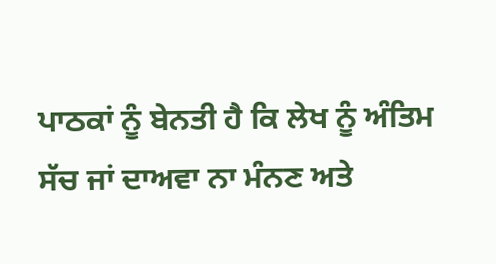ਪਾਠਕਾਂ ਨੂੰ ਬੇਨਤੀ ਹੈ ਕਿ ਲੇਖ ਨੂੰ ਅੰਤਿਮ ਸੱਚ ਜਾਂ ਦਾਅਵਾ ਨਾ ਮੰਨਣ ਅਤੇ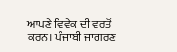ਆਪਣੇ ਵਿਵੇਕ ਦੀ ਵਰਤੋਂ ਕਰਨ। ਪੰਜਾਬੀ ਜਾਗਰਣ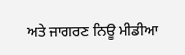ਅਤੇ ਜਾਗਰਣ ਨਿਊ ਮੀਡੀਆ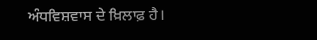ਅੰਧਵਿਸ਼ਵਾਸ ਦੇ ਖ਼ਿਲਾਫ਼ ਹੈ।